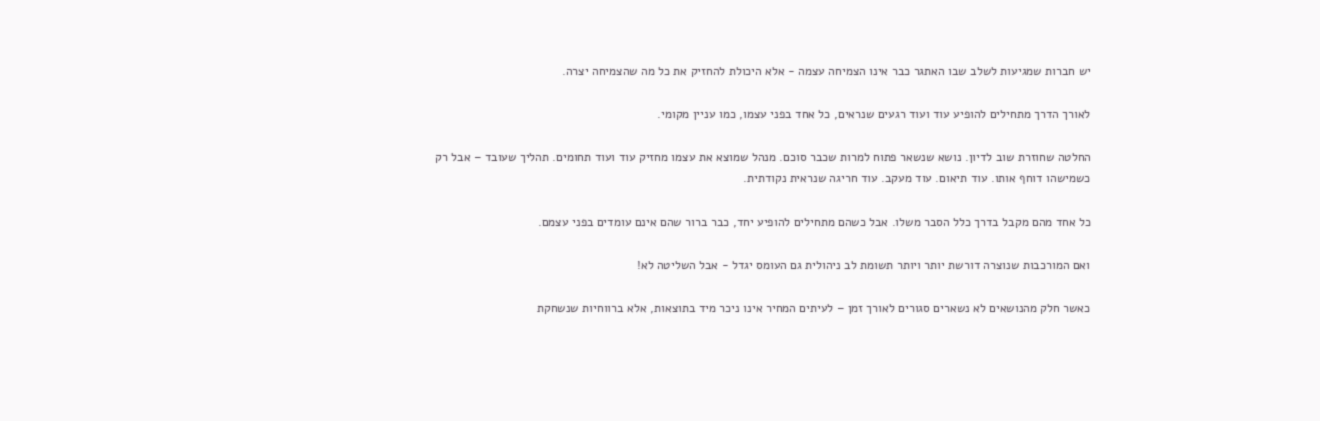יש חברות שמגיעות לשלב שבו האתגר כבר אינו הצמיחה עצמה - אלא היכולת להחזיק את כל מה שהצמיחה יצרה.

לאורך הדרך מתחילים להופיע עוד ועוד רגעים שנראים, כל אחד בפני עצמו, כמו עניין מקומי.

החלטה שחוזרת שוב לדיון. נושא שנשאר פתוח למרות שכבר סוכם. מנהל שמוצא את עצמו מחזיק עוד ועוד תחומים. תהליך שעובד – אבל רק כשמישהו דוחף אותו. עוד תיאום. עוד מעקב. עוד חריגה שנראית נקודתית.

כל אחד מהם מקבל בדרך כלל הסבר משלו. אבל כשהם מתחילים להופיע יחד, כבר ברור שהם אינם עומדים בפני עצמם.

ואם המורכבות שנוצרה דורשת יותר ויותר תשומת לב ניהולית גם העומס יגדל - אבל השליטה לא!

כאשר חלק מהנושאים לא נשארים סגורים לאורך זמן – לעיתים המחיר אינו ניכר מיד בתוצאות, אלא ברווחיות שנשחקת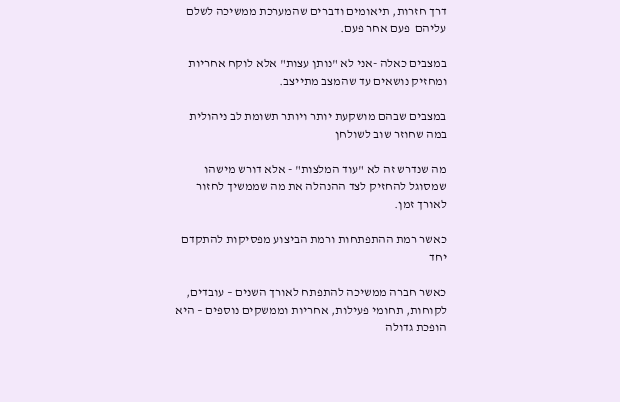דרך חזרות, תיאומים ודברים שהמערכת ממשיכה לשלם עליהם  פעם אחר פעם.

במצבים כאלה -אני לא "נותן עצות" אלא לוקח אחריות ומחזיק נושאים עד שהמצב מתייצב.

במצבים שבהם מושקעת יותר ויותר תשומת לב ניהולית במה שחוזר שוב לשולחן

מה שנדרש זה לא "עוד המלצות" - אלא דורש מישהו שמסוגל להחזיק לצד ההנהלה את מה שממשיך לחזור לאורך זמן.

כאשר רמת ההתפתחות ורמת הביצוע מפסיקות להתקדם יחד

כאשר חברה ממשיכה להתפתח לאורך השנים – עובדים, לקוחות, תחומי פעילות, אחריות וממשקים נוספים – היא הופכת גדולה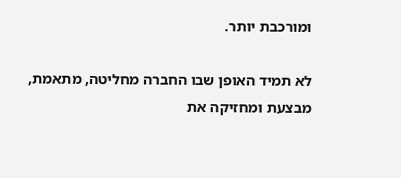ומורכבת יותר.

לא תמיד האופן שבו החברה מחליטה, מתאמת, מבצעת ומחזיקה את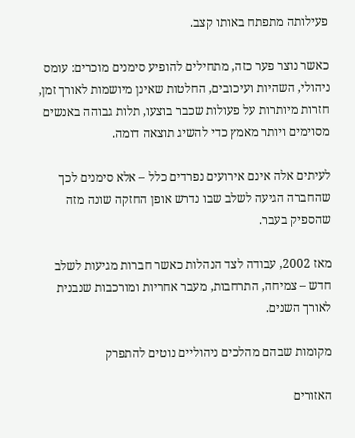פעילותה מתפתח באותו קצב.

כאשר נוצר פער כזה, מתחילים להופיע סימנים מוכרים: עומס ניהולי, השהיות ועיכובים, החלטות שאינן מיושמות לאורך זמן, חזרות מיותרות על פעולות שכבר בוצעו, תלות גבוהה באנשים מסוימים ויותר מאמץ כדי להשיג תוצאה דומה.

לעיתים אלה אינם אירועים נפרדים כלל – אלא סימנים לכך שהחברה הגיעה לשלב שבו נדרש אופן החזקה שונה מזה שהספיק בעבר.

מאז 2002, עבודה לצד הנהלות כאשר חברות מגיעות לשלב חדש – צמיחה, התרחבות, מעבר אחריות ומורכבות שנבנית לאורך השנים.

מקומות שבהם מהלכים ניהוליים נוטים להתפרק

האזורים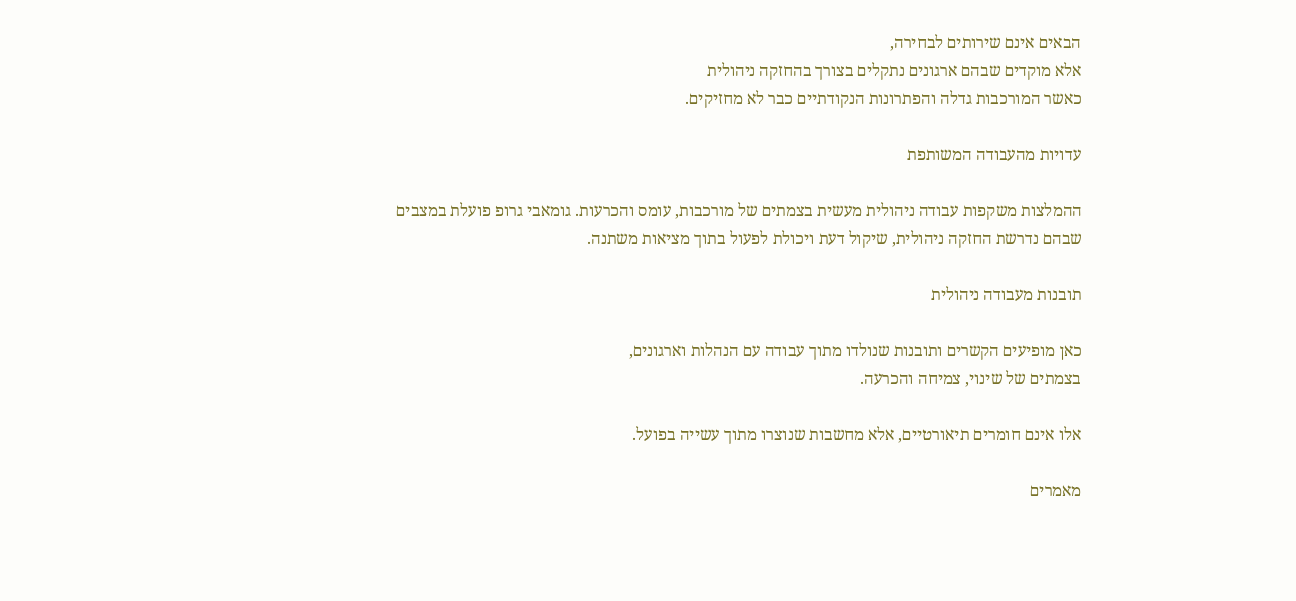הבאים אינם שירותים לבחירה,
אלא מוקדים שבהם ארגונים נתקלים בצורך בהחזקה ניהולית
כאשר המורכבות גדלה והפתרונות הנקודתיים כבר לא מחזיקים.

עדויות מהעבודה המשותפת

ההמלצות משקפות עבודה ניהולית מעשית בצמתים של מורכבות, עומס והכרעות. גומאבי גרופ פועלת במצבים שבהם נדרשת החזקה ניהולית, שיקול דעת ויכולת לפעול בתוך מציאות משתנה.

תובנות מעבודה ניהולית

כאן מופיעים הקשרים ותובנות שנולדו מתוך עבודה עם הנהלות וארגונים,
בצמתים של שינוי, צמיחה והכרעה.

אלו אינם חומרים תיאורטיים, אלא מחשבות שנוצרו מתוך עשייה בפועל.

מאמרים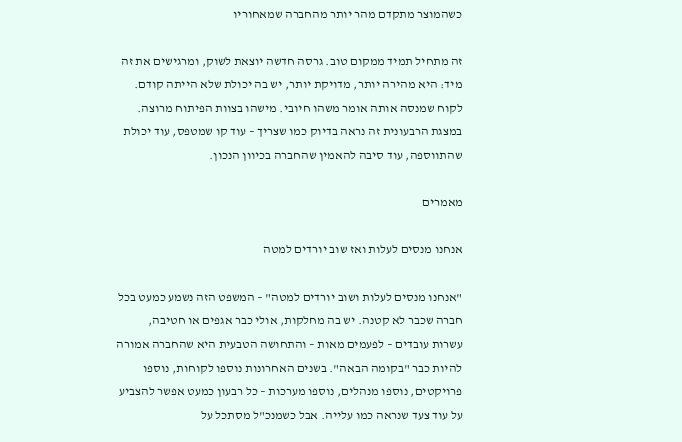כשהמוצר מתקדם מהר יותר מהחברה שמאחוריו

זה מתחיל תמיד ממקום טוב. גרסה חדשה יוצאת לשוק, ומרגישים את זה מיד: היא מהירה יותר, מדויקת יותר, יש בה יכולת שלא הייתה קודם. לקוח שמנסה אותה אומר משהו חיובי. מישהו בצוות הפיתוח מרוצה. במצגת הרבעונית זה נראה בדיוק כמו שצריך – עוד קו שמטפס, עוד יכולת שהתווספה, עוד סיבה להאמין שהחברה בכיוון הנכון.

מאמרים

אנחנו מנסים לעלות ואז שוב יורדים למטה

"אנחנו מנסים לעלות ושוב יורדים למטה" – המשפט הזה נשמע כמעט בכל חברה שכבר לא קטנה. יש בה מחלקות, אולי כבר אגפים או חטיבה, עשרות עובדים – לפעמים מאות – והתחושה הטבעית היא שהחברה אמורה להיות כבר "בקומה הבאה". בשנים האחרונות נוספו לקוחות, נוספו פרויקטים, נוספו מנהלים, נוספו מערכות – כל רבעון כמעט אפשר להצביע על עוד צעד שנראה כמו עלייה. אבל כשמנכ"ל מסתכל על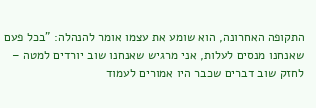התקופה האחרונה, הוא שומע את עצמו אומר להנהלה: "בכל פעם שאנחנו מנסים לעלות, אני מרגיש שאנחנו שוב יורדים למטה – לחזק שוב דברים שכבר היו אמורים לעמוד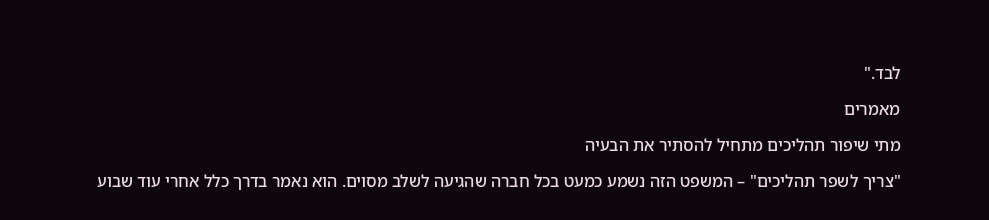לבד."

מאמרים

מתי שיפור תהליכים מתחיל להסתיר את הבעיה

"צריך לשפר תהליכים" – המשפט הזה נשמע כמעט בכל חברה שהגיעה לשלב מסוים. הוא נאמר בדרך כלל אחרי עוד שבוע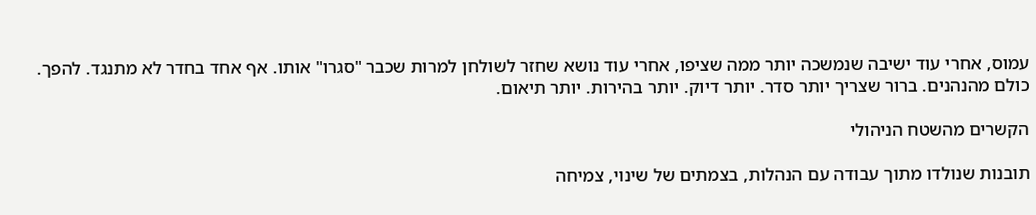עמוס, אחרי עוד ישיבה שנמשכה יותר ממה שציפו, אחרי עוד נושא שחזר לשולחן למרות שכבר "סגרו" אותו. אף אחד בחדר לא מתנגד. להפך. כולם מהנהנים. ברור שצריך יותר סדר. יותר דיוק. יותר בהירות. יותר תיאום.

הקשרים מהשטח הניהולי

תובנות שנולדו מתוך עבודה עם הנהלות, בצמתים של שינוי, צמיחה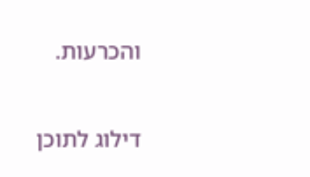והכרעות.

דילוג לתוכן